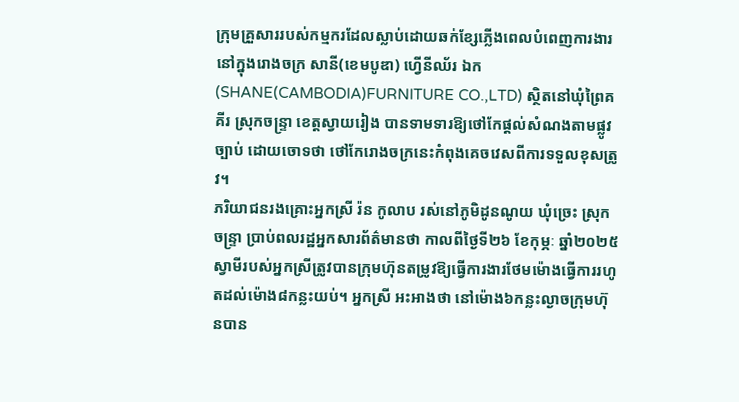ក្រុមគ្រួសាររបស់កម្មករដែលស្លាប់ដោយឆក់ខ្សែភ្លើងពេលបំពេញការងារនៅក្នុងរោងចក្រ សានី(ខេមបូឌា) ហ្វើនីឈ័រ ឯក (SHANE(CAMBODIA)FURNITURE CO.,LTD) ស្ថិតនៅឃុំព្រៃគគីរ ស្រុកចន្រ្ទា ខេត្ដស្វាយរៀង បានទាមទារឱ្យថៅកែផ្តល់សំណងតាមផ្លូវច្បាប់ ដោយចោទថា ថៅកែរោងចក្រនេះកំពុងគេចវេសពីការទទួលខុសត្រូវ។
ភរិយាជនរងគ្រោះអ្នកស្រី រ៉ន កូលាប រស់នៅភូមិដូនណូយ ឃុំច្រេះ ស្រុកចន្រ្ទា ប្រាប់ពលរដ្ឋអ្នកសារព័ត៌មានថា កាលពីថ្ងៃទី២៦ ខែកុម្ភៈ ឆ្នាំ២០២៥ ស្វាមីរបស់អ្នកស្រីត្រូវបានក្រុមហ៊ុនតម្រូវឱ្យធ្វើការងារថែមម៉ោងធ្វើការរហូតដល់ម៉ោង៨កន្លះយប់។ អ្នកស្រី អះអាងថា នៅម៉ោង៦កន្លះល្ងាចក្រុមហ៊ុនបាន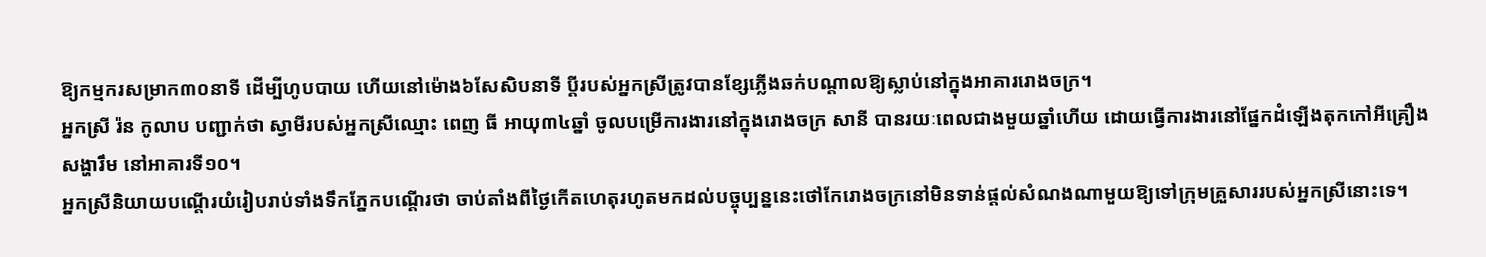ឱ្យកម្មករសម្រាក៣០នាទី ដើម្បីហូបបាយ ហើយនៅម៉ោង៦សែសិបនាទី ប្ដីរបស់អ្នកស្រីត្រូវបានខ្សែភ្លើងឆក់បណ្ដាលឱ្យស្លាប់នៅក្នុងអាគាររោងចក្រ។
អ្នកស្រី រ៉ន កូលាប បញ្ជាក់ថា ស្វាមីរបស់អ្នកស្រីឈ្មោះ ពេញ ធី អាយុ៣៤ឆ្នាំ ចូលបម្រើការងារនៅក្នុងរោងចក្រ សានី បានរយៈពេលជាងមួយឆ្នាំហើយ ដោយធ្វើការងារនៅផ្នែកដំឡើងតុកកៅអីគ្រឿងសង្ហារឹម នៅអាគារទី១០។
អ្នកស្រីនិយាយបណ្ដើរយំរៀបរាប់ទាំងទឹកភ្នែកបណ្តើរថា ចាប់តាំងពីថ្ងៃកើតហេតុរហូតមកដល់បច្ចុប្បន្ននេះថៅកែរោងចក្រនៅមិនទាន់ផ្ដល់សំណងណាមួយឱ្យទៅក្រុមគ្រួសាររបស់អ្នកស្រីនោះទេ។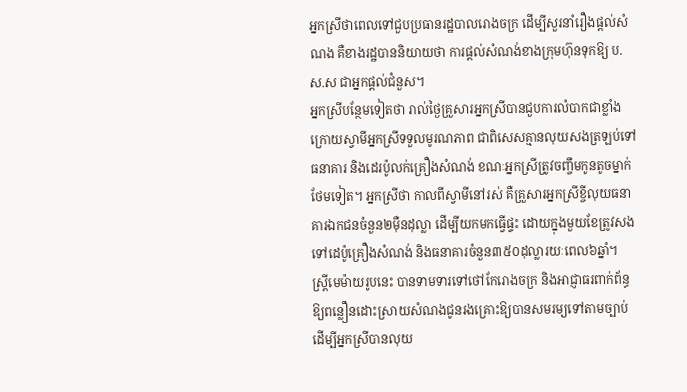អ្នកស្រីថាពេលទៅជួបប្រធានរដ្ឋបាលរោងចក្រ ដើម្បីសួរនាំរឿងផ្ដល់សំណង គឺខាងរដ្ឋបាននិយាយថា ការផ្ដល់សំណង់ខាងក្រុមហ៊ុនទុកឱ្យ ប.ស.ស ជាអ្នកផ្ដល់ជំនួស។
អ្នកស្រីបន្ថែមទៀតថា រាល់ថ្ងៃគ្រួសារអ្នកស្រីបានជួបការលំបាកជាខ្លាំងក្រោយស្វាមីអ្នកស្រីទទួលមូរណភាព ជាពិសេសគ្មានលុយសងត្រឡប់ទៅធនាគារ និងដេរប៉ូលក់គ្រឿងសំណង់ ខណៈអ្នកស្រីត្រូវចញ្ចឹមកូនតូចម្នាក់ថែមទៀត។ អ្នកស្រីថា កាលពីស្វាមីនៅរស់ គឺគ្រួសារអ្នកស្រីខ្ចីលុយធនាគារឯកជនចំនួន២ម៉ឺនដុល្លា ដើម្បីយកមកធ្វើផ្ទះ ដោយក្នុងមួយខែត្រូវសងទៅដេប៉ូគ្រឿងសំណង់ និងធនាគារចំនួន៣៥០ដុល្លារយៈពេល៦ឆ្នាំ។
ស្ត្រីមេម៉ាយរូបនេះ បានទាមទារទៅថៅកែរោងចក្រ និងអាជ្ញាធរពាក់ព័ន្ធឱ្យពន្លឿនដោះស្រាយសំណងជូនរងគ្រោះឱ្យបានសមរម្យទៅតាមច្បាប់ ដើម្បីអ្នកស្រីបានលុយ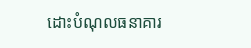ដោះបំណុលធនាគារ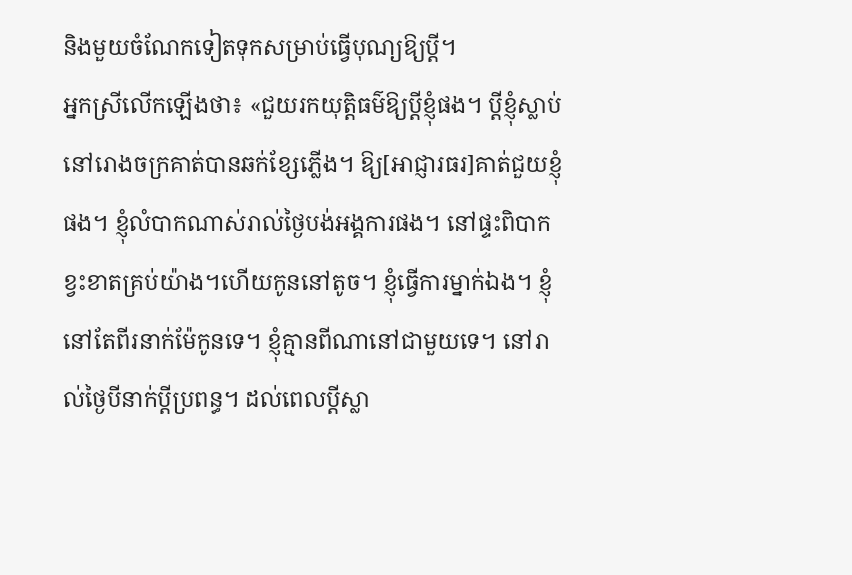និងមួយចំណែកទៀតទុកសម្រាប់ធ្វើបុណ្យឱ្យប្ដី។
អ្នកស្រីលើកឡើងថា៖ «ជួយរកយុត្តិធម៌ឱ្យប្ដីខ្ញុំផង។ ប្ដីខ្ញុំស្លាប់នៅរោងចក្រគាត់បានឆក់ខ្សែភ្លើង។ ឱ្យ[អាជ្ញារធរ]គាត់ជួយខ្ញុំផង។ ខ្ញុំលំបាកណាស់រាល់ថ្ងៃបង់អង្គការផង។ នៅផ្ទះពិបាកខ្វះខាតគ្រប់យ៉ាង។ហើយកូននៅតូច។ ខ្ញុំធ្វើការម្នាក់ឯង។ ខ្ញុំនៅតែពីរនាក់ម៉ែកូនទេ។ ខ្ញុំគ្មានពីណានៅជាមួយទេ។ នៅរាល់ថ្ងៃបីនាក់ប្ដីប្រពន្ធ។ ដល់ពេលប្ដីស្លា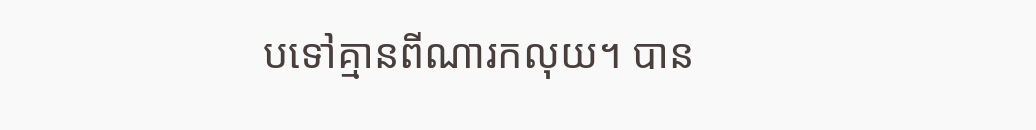បទៅគ្មានពីណារកលុយ។ បាន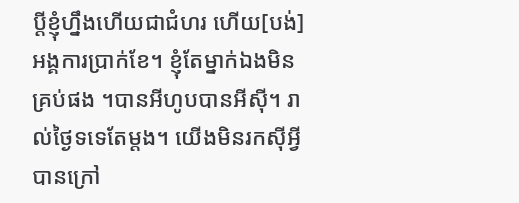ប្ដីខ្ញុំហ្នឹងហើយជាជំហរ ហើយ[បង់]អង្គការប្រាក់ខែ។ ខ្ញុំតែម្នាក់ឯងមិនគ្រប់ផង ។បានអីហូបបានអីស៊ី។ រាល់ថ្ងៃទទេតែម្ដង។ យើងមិនរកស៊ីអ្វីបានក្រៅ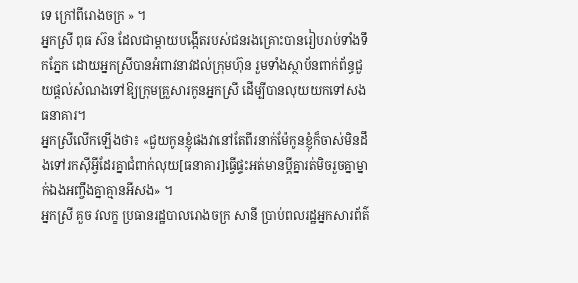ទេ ក្រៅពីរោងចក្រ » ។
អ្នកស្រី ពុធ ស៊ន ដែលជាម្ដាយបង្កើតរបស់ជនរងគ្រោះបានរៀបរាប់ទាំងទឹកភ្នែក ដោយអ្នកស្រីបានអំពាវនាវដល់ក្រុមហ៊ុន រួមទាំងស្ថាប័នពាក់ព័ន្ធជួយផ្ដល់សំណងទៅឱ្យក្រុមគ្រួសារកូនអ្នកស្រី ដើម្បីបានលុយយកទៅសងធនាគារ។
អ្នកស្រីលើកឡើងថា៖ «ជួយកូនខ្ញុំផងវានៅតែពីរនាក់ម៉ែកូនខ្ញុំក៏ចាស់មិនដឹងទៅរកស៊ីអ្វីដែរគ្នាជំពាក់លុយ[ធនាគារ]ធ្វើផ្ទះអត់មានប្ដីគ្នារត់មិចរួចគ្នាម្នាក់ឯងអញ្ចឹងគ្នាគ្មានអីសង» ។
អ្នកស្រី គួច វលក្ខ ប្រធានរដ្ឋបាលរោងចក្រ សានី ប្រាប់ពលរដ្ឋអ្នកសារព័ត៌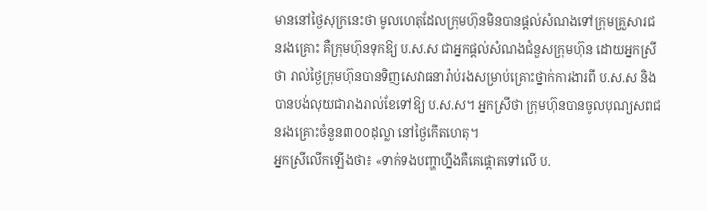មាននៅថ្ងៃសុក្រនេះថា មូលហេតុដែលក្រុមហ៊ុនមិនបានផ្ដល់សំណងទៅក្រុមគ្រួសារជនរងគ្រោះ គឺក្រុមហ៊ុនទុកឱ្យ ប.ស.ស ជាអ្នកផ្ដល់សំណងជំនួសក្រុមហ៊ុន ដោយអ្នកស្រីថា រាល់ថ្ងៃក្រុមហ៊ុនបានទិញសេវាធនារ៉ាប់រងសម្រាប់គ្រោះថ្នាក់ការងារពី ប.ស.ស និងបានបង់លុយជារាងរាល់ខែទៅឱ្យ ប.ស.ស។ អ្នកស្រីថា ក្រុមហ៊ុនបានចូលបុណ្យសពជនរងគ្រោះចំនួន៣០០ដុល្លា នៅថ្ងៃកើតហេតុ។
អ្នកស្រីលើកឡើងថា៖ «ទាក់ទងបញ្ហាហ្នឹងគឺគេផ្ដោតទៅលើ ប.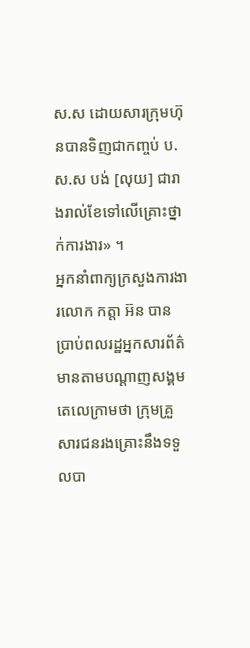ស.ស ដោយសារក្រុមហ៊ុនបានទិញជាកញ្ចប់ ប.ស.ស បង់ [លុយ] ជារាងរាល់ខែទៅលើគ្រោះថ្នាក់ការងារ» ។
អ្នកនាំពាក្យក្រសួងការងារលោក កត្តា អ៊ន បានប្រាប់ពលរដ្ឋអ្នកសារព័ត៌មានតាមបណ្ដាញសង្គមតេលេក្រាមថា ក្រុមគ្រួសារជនរងគ្រោះនឹងទទួលបា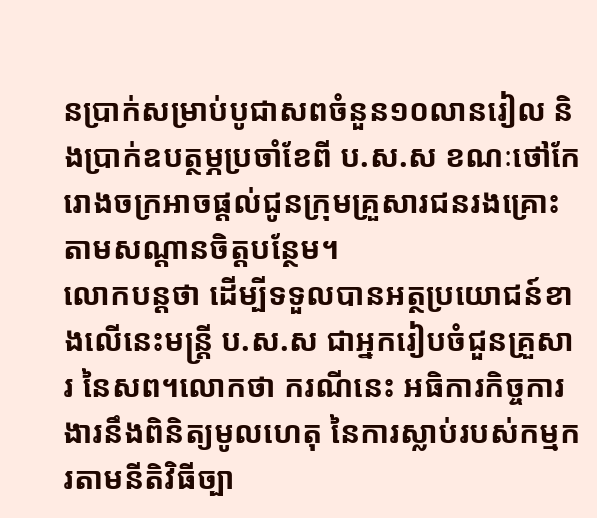នប្រាក់សម្រាប់បូជាសពចំនួន១០លានរៀល និងប្រាក់ឧបត្ថម្ភប្រចាំខែពី ប.ស.ស ខណៈថៅកែរោងចក្រអាចផ្ដល់ជូនក្រុមគ្រួសារជនរងគ្រោះតាមសណ្ដានចិត្ដបន្ថែម។
លោកបន្តថា ដើម្បីទទួលបានអត្ថប្រយោជន៍ខាងលើនេះមន្រ្ដី ប.ស.ស ជាអ្នករៀបចំជួនគ្រួសារ នៃសព។លោកថា ករណីនេះ អធិការកិច្ចការងារនឹងពិនិត្យមូលហេតុ នៃការស្លាប់របស់កម្មករតាមនីតិវិធីច្បា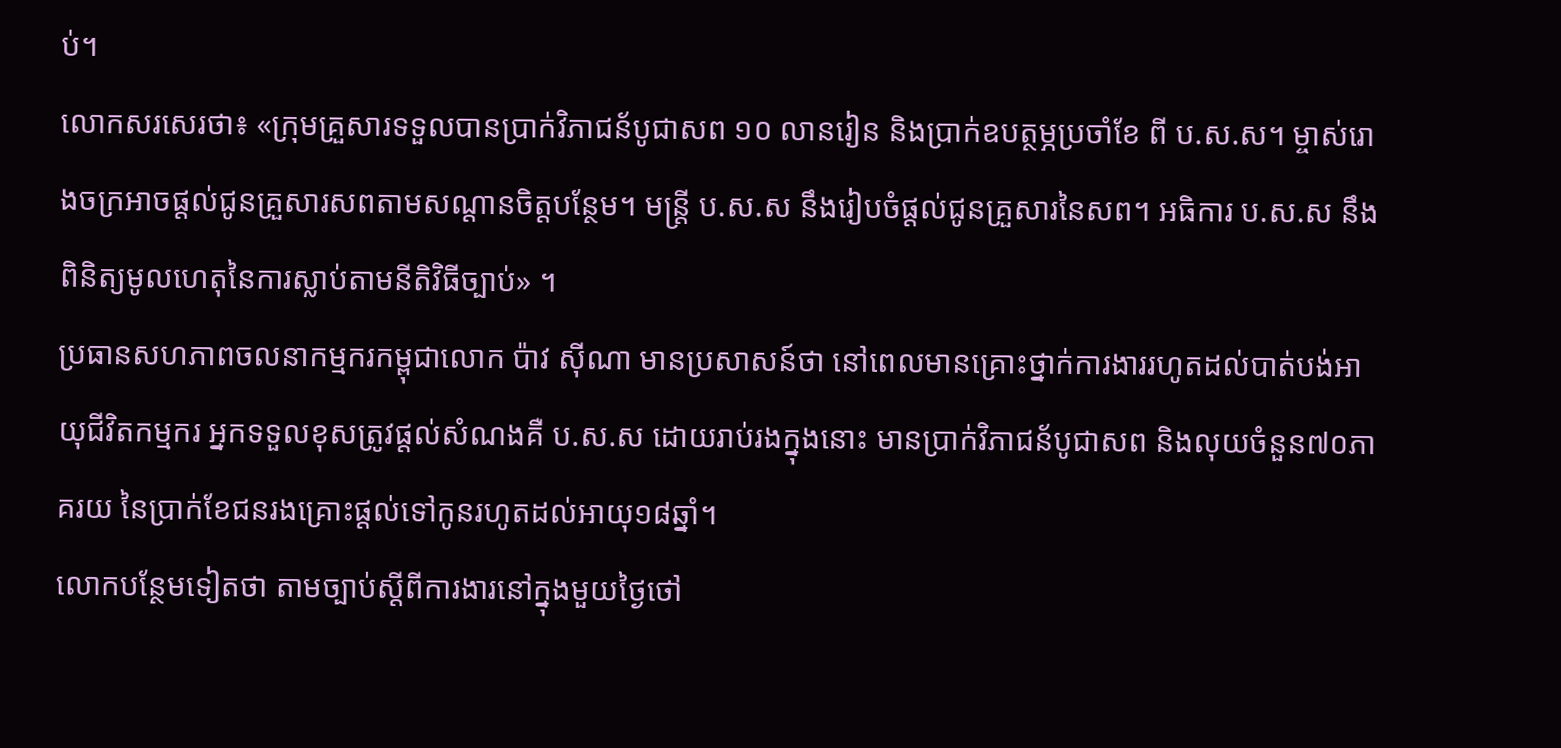ប់។
លោកសរសេរថា៖ «ក្រុមគ្រួសារទទួលបានប្រាក់វិភាជន័បូជាសព ១០ លានរៀន និងប្រាក់ឧបត្ថម្ភប្រចាំខែ ពី ប.ស.ស។ ម្ចាស់រោងចក្រអាចផ្តល់ជូនគ្រួសារសពតាមសណ្តានចិត្តបន្ថែម។ មន្រ្តី ប.ស.ស នឹងរៀបចំផ្តល់ជូនគ្រួសារនៃសព។ អធិការ ប.ស.ស នឹងពិនិត្យមូលហេតុនៃការស្លាប់តាមនីតិវិធីច្បាប់» ។
ប្រធានសហភាពចលនាកម្មករកម្ពុជាលោក ប៉ាវ ស៊ីណា មានប្រសាសន៍ថា នៅពេលមានគ្រោះថ្នាក់ការងាររហូតដល់បាត់បង់អាយុជីវិតកម្មករ អ្នកទទួលខុសត្រូវផ្ដល់សំណងគឺ ប.ស.ស ដោយរាប់រងក្នុងនោះ មានប្រាក់វិភាជន័បូជាសព និងលុយចំនួន៧០ភាគរយ នៃប្រាក់ខែជនរងគ្រោះផ្ដល់ទៅកូនរហូតដល់អាយុ១៨ឆ្នាំ។
លោកបន្ថែមទៀតថា តាមច្បាប់ស្ដីពីការងារនៅក្នុងមួយថ្ងៃថៅ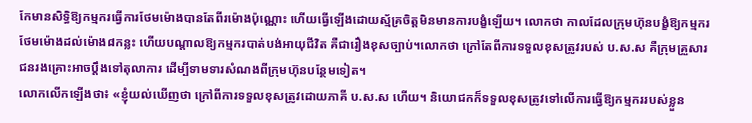កែមានសិទ្ធិឱ្យកម្មករធ្វើការថែមម៉ោងបានតែពីរម៉ោងប៉ុណ្ណោះ ហើយធ្វើឡើងដោយស្ម័គ្រចិត្ដមិនមានការបង្ខំឡើយ។ លោកថា កាលដែលក្រុមហ៊ុនបង្ខំឱ្យកម្មករថែមម៉ោងដល់ម៉ោង៨កន្លះ ហើយបណ្ដាលឱ្យកម្មករបាត់បង់អាយុជីវិត គឺជារឿងខុសច្បាប់។លោកថា ក្រៅតែពីការទទួលខុសត្រូវរបស់ ប.ស.ស គឺក្រុមគ្រួសារជនរងគ្រោះអាចប្ដឹងទៅតុលាការ ដើម្បីទាមទារសំណងពីក្រុមហ៊ុនបន្ថែមទៀត។
លោកលើកឡើងថា៖ «ខ្ញុំយល់ឃើញថា ក្រៅពីការទទួលខុសត្រូវដោយភាគី ប.ស.ស ហើយ។ និយោជកក៏ទទួលខុសត្រូវទៅលើការធ្វើឱ្យកម្មកររបស់ខ្លួន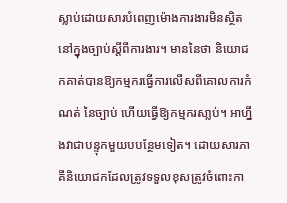ស្លាប់ដោយសារបំពេញម៉ោងការងារមិនស្ថិតនៅក្នុងច្បាប់ស្ដីពីការងារ។ មាននៃថា និយោជកគាត់បានឱ្យកម្មករធ្វើការលើសពីគោលការកំណត់ នៃច្បាប់ ហើយធ្វើឱ្យកម្មករសា្លប់។ អាហ្នឹងវាជាបន្ទុកមួយបបន្ថែមទៀត។ ដោយសារភាគីនិយោជកដែលត្រូវទទួលខុសត្រូវចំពោះកា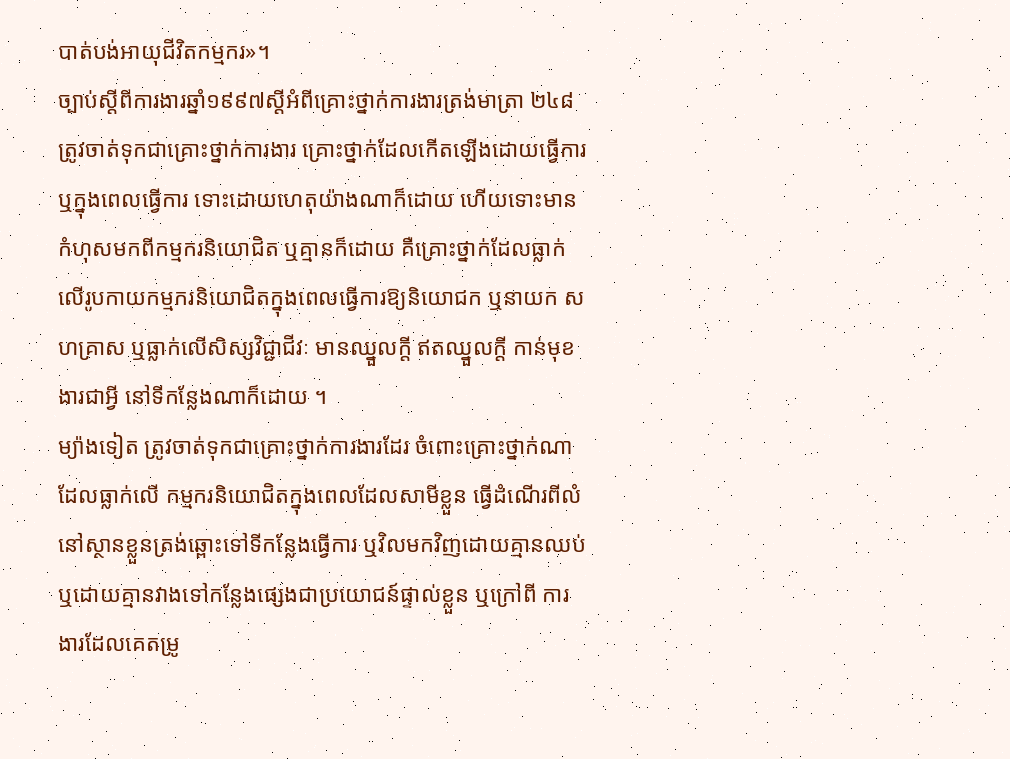បាត់បង់អាយុជីវិតកម្មករ»។
ច្បាប់ស្ដីពីការងារឆ្នាំ១៩៩៧ស្ដីអំពីគ្រោះថ្នាក់ការងារត្រង់មាត្រា ២៤៨ ត្រូវចាត់ទុកជាគ្រោះថ្នាក់ការងារ គ្រោះថ្នាក់ដែលកើតឡើងដោយធ្វើការ ឬក្នុងពេលធ្វើការ ទោះដោយហេតុយ៉ាងណាក៏ដោយ ហើយទោះមានកំហុសមកពីកម្មករនិយោជិត ឬគ្មានក៏ដោយ គឺគ្រោះថ្នាក់ដែលធ្លាក់លើរូបកាយកម្មករនិយោជិតក្នុងពេលធ្វើការឱ្យនិយោជក ឬនាយក សហគ្រាស ឬធ្លាក់លើសិស្សវិជ្ជាជីវៈ មានឈ្នួលក្តី ឥតឈ្នួលក្តី កាន់មុខងារជាអ្វី នៅទីកន្លែងណាក៏ដោយ ។
ម្យ៉ាងទៀត ត្រូវចាត់ទុកជាគ្រោះថ្នាក់ការងារដែរ ចំពោះគ្រោះថ្នាក់ណាដែលធ្លាក់លើ កម្មករនិយោជិតក្នុងពេលដែលសាមីខ្លួន ធ្វើដំណើរពីលំនៅស្ថានខ្លួនត្រង់ឆ្ពោះទៅទីកន្លែងធ្វើការ ឬវិលមកវិញដោយគ្មានឈប់ ឬដោយគ្មានវាងទៅកន្លែងផ្សេងជាប្រយោជន៍ផ្ទាល់ខ្លួន ឬក្រៅពី ការងារដែលគេតម្រូ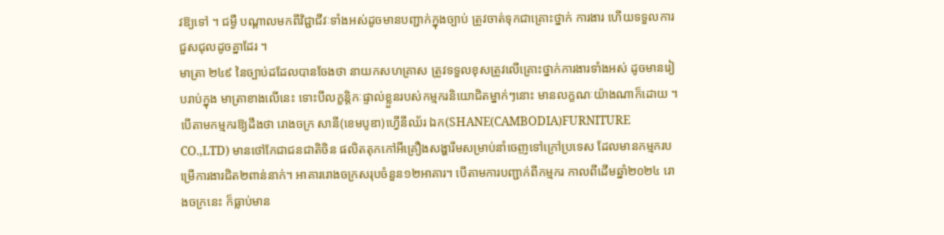វឱ្យទៅ ។ ជម្ងឺ បណ្តាលមកពីវិជ្ជាជីវៈទាំងអស់ដូចមានបញ្ជាក់ក្នុងច្បាប់ ត្រូវចាត់ទុកជាគ្រោះថ្នាក់ ការងារ ហើយទទួលការជួសជុលដូចគ្នាដែរ ។
មាត្រា ២៤៩ នៃច្បាប់ដដែលបានចែងថា នាយកសហគ្រាស ត្រូវទទួលខុសត្រូវលើគ្រោះថ្នាក់ការងារទាំងអស់ ដូចមានរៀបរាប់ក្នុង មាត្រាខាងលើនេះ ទោះបីលក្ខន្តិកៈផ្ទាល់ខ្លួនរបស់កម្មករនិយោជិតម្នាក់ៗនោះ មានលក្ខណៈយ៉ាងណាក៏ដោយ ។
បើតាមកម្មករឱ្យដឹងថា រោងចក្រ សានី(ខេមបូឌា)ហ្វើនីឈ័រ ឯក(SHANE(CAMBODIA)FURNITURE CO.,LTD) មានថៅកែជាជនជាតិចិន ផលិតតុកកៅអីគ្រឿងសង្ហារឹមសម្រាប់នាំចេញទៅក្រៅប្រទេស ដែលមានកម្មករបម្រើការងារជិត២ពាន់នាក់។ អាគាររោងចក្រសរុបចំនួន១២អាគារ។ បើតាមការបញ្ជាក់ពីកម្មករ កាលពីដើមឆ្នាំ២០២៤ រោងចក្រនេះ ក៏ធ្លាប់មាន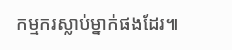កម្មករស្លាប់ម្នាក់ផងដែរ៕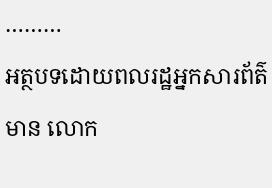………
អត្ថបទដោយពលរដ្ឋអ្នកសារព័ត៌មាន លោក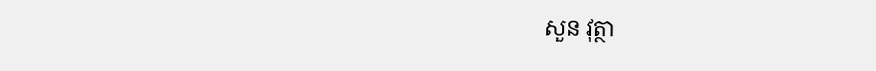សួន វុត្ថា